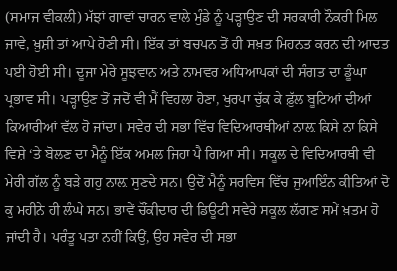(ਸਮਾਜ ਵੀਕਲੀ) ਮੱਝਾਂ ਗਾਵਾਂ ਚਾਰਨ ਵਾਲੇ ਮੁੰਡੇ ਨੂੰ ਪੜ੍ਹਾਉਣ ਦੀ ਸਰਕਾਰੀ ਨੌਕਰੀ ਮਿਲ ਜਾਵੇ, ਖ਼ੁਸ਼ੀ ਤਾਂ ਆਪੇ ਹੋਣੀ ਸੀ। ਇੱਕ ਤਾਂ ਬਚਪਨ ਤੋਂ ਹੀ ਸਖ਼ਤ ਮਿਹਨਤ ਕਰਨ ਦੀ ਆਦਤ ਪਈ ਹੋਈ ਸੀ। ਦੂਜਾ ਮੇਰੇ ਸੂਝਵਾਨ ਅਤੇ ਨਾਮਵਰ ਅਧਿਆਪਕਾਂ ਦੀ ਸੰਗਤ ਦਾ ਡੂੰਘਾ ਪ੍ਰਭਾਵ ਸੀ। ਪੜ੍ਹਾਉਣ ਤੋਂ ਜਦੋਂ ਵੀ ਮੈਂ ਵਿਹਲਾ ਹੋਣਾ, ਖੁਰਪਾ ਚੁੱਕ ਕੇ ਫ਼ੁੱਲ ਬੂਟਿਆਂ ਦੀਆਂ ਕਿਆਰੀਆਂ ਵੱਲ ਹੋ ਜਾਂਦਾ। ਸਵੇਰ ਦੀ ਸਭਾ ਵਿੱਚ ਵਿਦਿਆਰਥੀਆਂ ਨਾਲ਼ ਕਿਸੇ ਨਾ ਕਿਸੇ ਵਿਸ਼ੇ ‘ਤੇ ਬੋਲਣ ਦਾ ਮੈਨੂੰ ਇੱਕ ਅਮਲ ਜਿਹਾ ਪੈ ਗਿਆ ਸੀ। ਸਕੂਲ ਦੇ ਵਿਦਿਆਰਥੀ ਵੀ ਮੇਰੀ ਗੱਲ ਨੂੰ ਬੜੇ ਗਹੁ ਨਾਲ਼ ਸੁਣਦੇ ਸਨ। ਉਦੋਂ ਮੈਨੂੰ ਸਰਵਿਸ ਵਿੱਚ ਜੁਆਇੰਨ ਕੀਤਿਆਂ ਦੋ ਕੁ ਮਹੀਨੇ ਹੀ ਲੰਘੇ ਸਨ। ਭਾਵੇਂ ਚੌਂਕੀਦਾਰ ਦੀ ਡਿਊਟੀ ਸਵੇਰੇ ਸਕੂਲ ਲੱਗਣ ਸਮੇਂ ਖ਼ਤਮ ਹੋ ਜਾਂਦੀ ਹੈ। ਪਰੰਤੂ ਪਤਾ ਨਹੀਂ ਕਿਉਂ, ਉਹ ਸਵੇਰ ਦੀ ਸਭਾ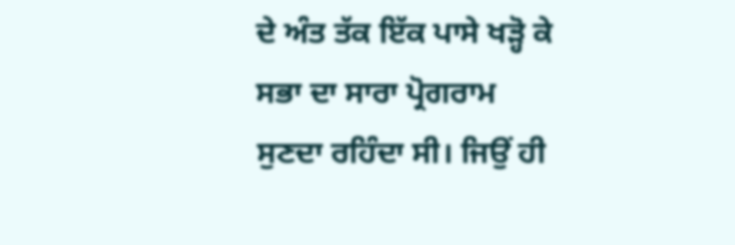ਦੇ ਅੰਤ ਤੱਕ ਇੱਕ ਪਾਸੇ ਖੜ੍ਹੋ ਕੇ ਸਭਾ ਦਾ ਸਾਰਾ ਪ੍ਰੋਗਰਾਮ ਸੁਣਦਾ ਰਹਿੰਦਾ ਸੀ। ਜਿਉਂ ਹੀ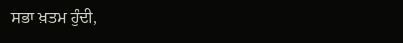ਸਭਾ ਖ਼ਤਮ ਹੁੰਦੀ,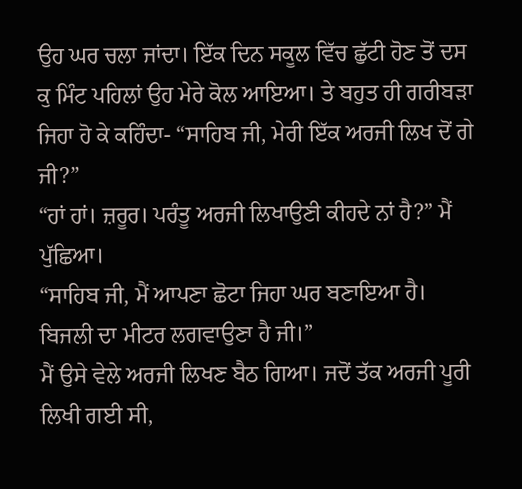ਉਹ ਘਰ ਚਲਾ ਜਾਂਦਾ। ਇੱਕ ਦਿਨ ਸਕੂਲ ਵਿੱਚ ਛੁੱਟੀ ਹੋਣ ਤੋਂ ਦਸ ਕੁ ਮਿੰਟ ਪਹਿਲਾਂ ਉਹ ਮੇਰੇ ਕੋਲ ਆਇਆ। ਤੇ ਬਹੁਤ ਹੀ ਗਰੀਬੜਾ ਜਿਹਾ ਹੋ ਕੇ ਕਹਿੰਦਾ- “ਸਾਹਿਬ ਜੀ, ਮੇਰੀ ਇੱਕ ਅਰਜੀ ਲਿਖ ਦੋਂ ਗੇ ਜੀ?”
“ਹਾਂ ਹਾਂ। ਜ਼ਰੂਰ। ਪਰੰਤੂ ਅਰਜੀ ਲਿਖਾਉਣੀ ਕੀਹਦੇ ਨਾਂ ਹੈ?” ਮੈਂ ਪੁੱਛਿਆ।
“ਸਾਹਿਬ ਜੀ, ਮੈਂ ਆਪਣਾ ਛੋਟਾ ਜਿਹਾ ਘਰ ਬਣਾਇਆ ਹੈ। ਬਿਜਲੀ ਦਾ ਮੀਟਰ ਲਗਵਾਉਣਾ ਹੈ ਜੀ।”
ਮੈਂ ਉਸੇ ਵੇਲੇ ਅਰਜੀ ਲਿਖਣ ਬੈਠ ਗਿਆ। ਜਦੋਂ ਤੱਕ ਅਰਜੀ ਪੂਰੀ ਲਿਖੀ ਗਈ ਸੀ,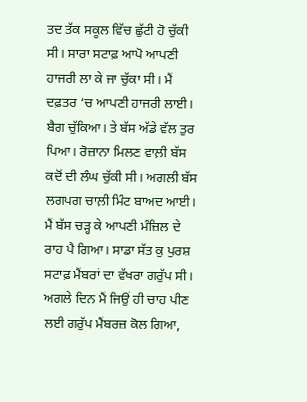ਤਦ ਤੱਕ ਸਕੂਲ ਵਿੱਚ ਛੁੱਟੀ ਹੋ ਚੁੱਕੀ ਸੀ। ਸਾਰਾ ਸਟਾਫ਼ ਆਪੋ ਆਪਣੀ ਹਾਜਰੀ ਲਾ ਕੇ ਜਾ ਚੁੱਕਾ ਸੀ। ਮੈਂ ਦਫ਼ਤਰ ‘ਚ ਆਪਣੀ ਹਾਜਰੀ ਲਾਈ। ਬੈਗ ਚੁੱਕਿਆ। ਤੇ ਬੱਸ ਅੱਡੇ ਵੱਲ ਤੁਰ ਪਿਆ। ਰੋਜ਼ਾਨਾ ਮਿਲਣ ਵਾਲ਼ੀ ਬੱਸ ਕਦੋਂ ਦੀ ਲੰਘ ਚੁੱਕੀ ਸੀ। ਅਗਲੀ ਬੱਸ ਲਗਪਗ ਚਾਲ਼ੀ ਮਿੰਟ ਬਾਅਦ ਆਈ। ਮੈਂ ਬੱਸ ਚੜ੍ਹ ਕੇ ਆਪਣੀ ਮੰਜ਼ਿਲ ਦੇ ਰਾਹ ਪੈ ਗਿਆ। ਸਾਡਾ ਸੱਤ ਕੁ ਪੁਰਸ਼ ਸਟਾਫ਼ ਮੈਂਬਰਾਂ ਦਾ ਵੱਖਰਾ ਗਰੁੱਪ ਸੀ। ਅਗਲੇ ਦਿਨ ਮੈਂ ਜਿਉਂ ਹੀ ਚਾਹ ਪੀਣ ਲਈ ਗਰੁੱਪ ਮੈਂਬਰਜ਼ ਕੋਲ ਗਿਆ,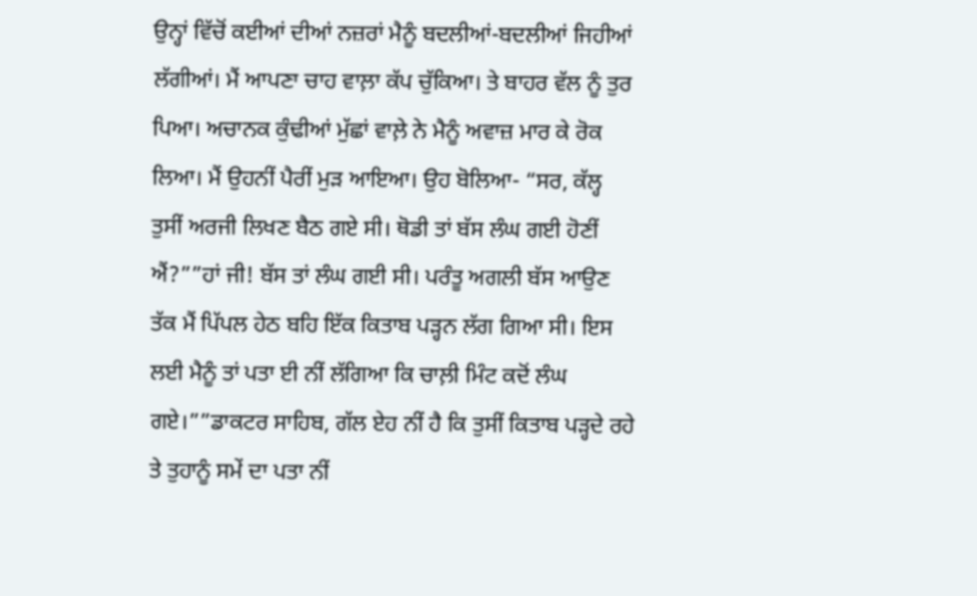ਉਨ੍ਹਾਂ ਵਿੱਚੋਂ ਕਈਆਂ ਦੀਆਂ ਨਜ਼ਰਾਂ ਮੈਨੂੰ ਬਦਲੀਆਂ-ਬਦਲੀਆਂ ਜਿਹੀਆਂ ਲੱਗੀਆਂ। ਮੈਂ ਆਪਣਾ ਚਾਹ ਵਾਲ਼ਾ ਕੱਪ ਚੁੱਕਿਆ। ਤੇ ਬਾਹਰ ਵੱਲ ਨੂੰ ਤੁਰ ਪਿਆ। ਅਚਾਨਕ ਕੁੰਢੀਆਂ ਮੁੱਛਾਂ ਵਾਲ਼ੇ ਨੇ ਮੈਨੂੰ ਅਵਾਜ਼ ਮਾਰ ਕੇ ਰੋਕ ਲਿਆ। ਮੈਂ ਉਹਨੀਂ ਪੈਰੀਂ ਮੁੜ ਆਇਆ। ਉਹ ਬੋਲਿਆ- “ਸਰ, ਕੱਲ੍ਹ ਤੁਸੀਂ ਅਰਜੀ ਲਿਖਣ ਬੈਠ ਗਏ ਸੀ। ਥੋਡੀ ਤਾਂ ਬੱਸ ਲੰਘ ਗਈ ਹੋਣੀਂ ਐਂ?””ਹਾਂ ਜੀ! ਬੱਸ ਤਾਂ ਲੰਘ ਗਈ ਸੀ। ਪਰੰਤੂ ਅਗਲੀ ਬੱਸ ਆਉਣ ਤੱਕ ਮੈਂ ਪਿੱਪਲ ਹੇਠ ਬਹਿ ਇੱਕ ਕਿਤਾਬ ਪੜ੍ਹਨ ਲੱਗ ਗਿਆ ਸੀ। ਇਸ ਲਈ ਮੈਨੂੰ ਤਾਂ ਪਤਾ ਈ ਨੀਂ ਲੱਗਿਆ ਕਿ ਚਾਲ਼ੀ ਮਿੰਟ ਕਦੋਂ ਲੰਘ ਗਏ।””ਡਾਕਟਰ ਸਾਹਿਬ, ਗੱਲ ਏਹ ਨੀਂ ਹੈ ਕਿ ਤੁਸੀਂ ਕਿਤਾਬ ਪੜ੍ਹਦੇ ਰਹੇ ਤੇ ਤੁਹਾਨੂੰ ਸਮੇਂ ਦਾ ਪਤਾ ਨੀਂ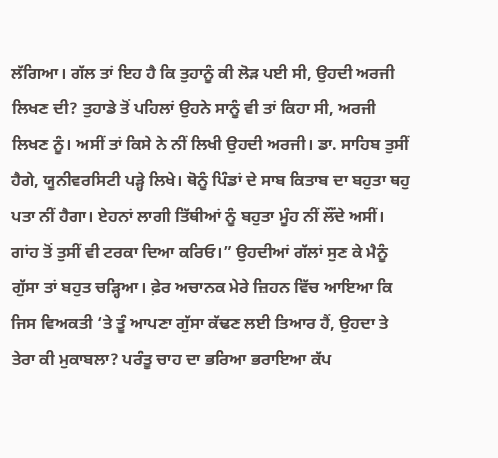ਲੱਗਿਆ। ਗੱਲ ਤਾਂ ਇਹ ਹੈ ਕਿ ਤੁਹਾਨੂੰ ਕੀ ਲੋੜ ਪਈ ਸੀ, ਉਹਦੀ ਅਰਜੀ ਲਿਖਣ ਦੀ? ਤੁਹਾਡੇ ਤੋਂ ਪਹਿਲਾਂ ਉਹਨੇ ਸਾਨੂੰ ਵੀ ਤਾਂ ਕਿਹਾ ਸੀ, ਅਰਜੀ ਲਿਖਣ ਨੂੰ। ਅਸੀਂ ਤਾਂ ਕਿਸੇ ਨੇ ਨੀਂ ਲਿਖੀ ਉਹਦੀ ਅਰਜੀ। ਡਾ. ਸਾਹਿਬ ਤੁਸੀਂ ਹੈਗੇ, ਯੂਨੀਵਰਸਿਟੀ ਪੜ੍ਹੇ ਲਿਖੇ। ਥੋਨੂੰ ਪਿੰਡਾਂ ਦੇ ਸਾਬ ਕਿਤਾਬ ਦਾ ਬਹੁਤਾ ਥਹੁ ਪਤਾ ਨੀਂ ਹੈਗਾ। ਏਹਨਾਂ ਲਾਗੀ ਤਿੱਥੀਆਂ ਨੂੰ ਬਹੁਤਾ ਮੂੰਹ ਨੀਂ ਲੌਂਦੇ ਅਸੀਂ। ਗਾਂਹ ਤੋਂ ਤੁਸੀਂ ਵੀ ਟਰਕਾ ਦਿਆ ਕਰਿਓ।” ਉਹਦੀਆਂ ਗੱਲਾਂ ਸੁਣ ਕੇ ਮੈਨੂੰ ਗੁੱਸਾ ਤਾਂ ਬਹੁਤ ਚੜ੍ਹਿਆ। ਫ਼ੇਰ ਅਚਾਨਕ ਮੇਰੇ ਜ਼ਿਹਨ ਵਿੱਚ ਆਇਆ ਕਿ ਜਿਸ ਵਿਅਕਤੀ ‘ਤੇ ਤੂੰ ਆਪਣਾ ਗੁੱਸਾ ਕੱਢਣ ਲਈ ਤਿਆਰ ਹੈਂ, ਉਹਦਾ ਤੇ ਤੇਰਾ ਕੀ ਮੁਕਾਬਲਾ? ਪਰੰਤੂ ਚਾਹ ਦਾ ਭਰਿਆ ਭਰਾਇਆ ਕੱਪ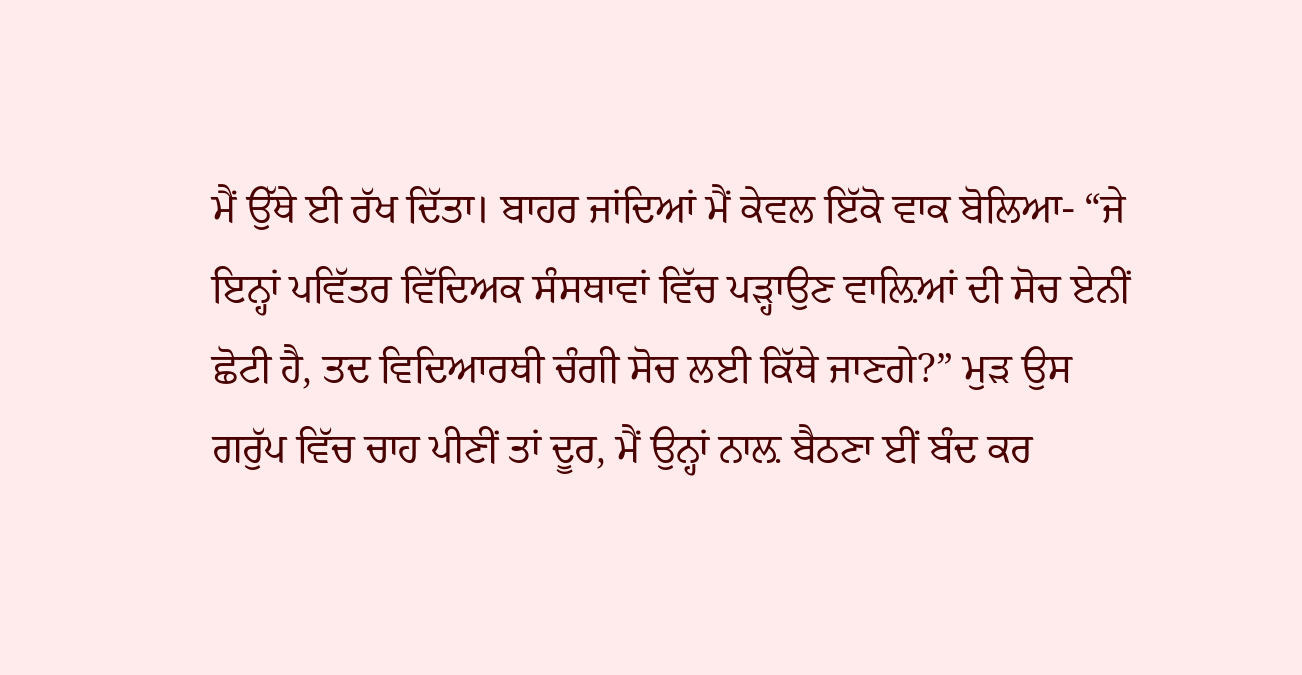ਮੈਂ ਉੱਥੇ ਈ ਰੱਖ ਦਿੱਤਾ। ਬਾਹਰ ਜਾਂਦਿਆਂ ਮੈਂ ਕੇਵਲ ਇੱਕੋ ਵਾਕ ਬੋਲਿਆ- “ਜੇ ਇਨ੍ਹਾਂ ਪਵਿੱਤਰ ਵਿੱਦਿਅਕ ਸੰਸਥਾਵਾਂ ਵਿੱਚ ਪੜ੍ਹਾਉਣ ਵਾਲ਼ਿਆਂ ਦੀ ਸੋਚ ਏਨੀਂ ਛੋਟੀ ਹੈ, ਤਦ ਵਿਦਿਆਰਥੀ ਚੰਗੀ ਸੋਚ ਲਈ ਕਿੱਥੇ ਜਾਣਗੇ?” ਮੁੜ ਉਸ ਗਰੁੱਪ ਵਿੱਚ ਚਾਹ ਪੀਣੀਂ ਤਾਂ ਦੂਰ, ਮੈਂ ਉਨ੍ਹਾਂ ਨਾਲ਼ ਬੈਠਣਾ ਈਂ ਬੰਦ ਕਰ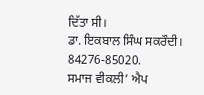ਦਿੱਤਾ ਸੀ।
ਡਾ. ਇਕਬਾਲ ਸਿੰਘ ਸਕਰੌਦੀ।
84276-85020.
ਸਮਾਜ ਵੀਕਲੀ’ ਐਪ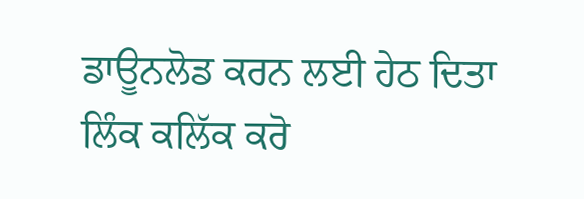ਡਾਊਨਲੋਡ ਕਰਨ ਲਈ ਹੇਠ ਦਿਤਾ ਲਿੰਕ ਕਲਿੱਕ ਕਰੋ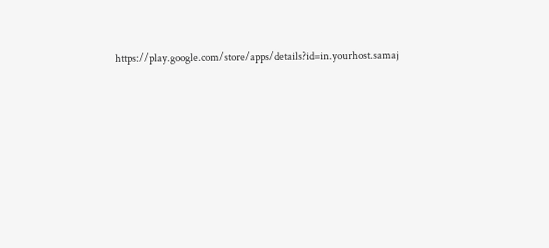https://play.google.com/store/apps/details?id=in.yourhost.samaj